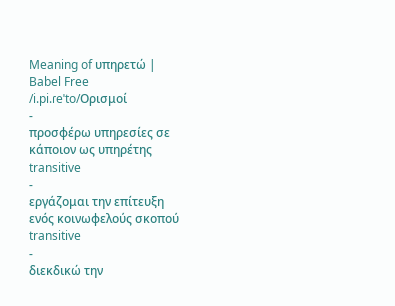Meaning of υπηρετώ | Babel Free
/i.pi.ɾeˈto/Ορισμοί
-
προσφέρω υπηρεσίες σε κάποιον ως υπηρέτης transitive
-
εργάζομαι την επίτευξη ενός κοινωφελούς σκοπού transitive
-
διεκδικώ την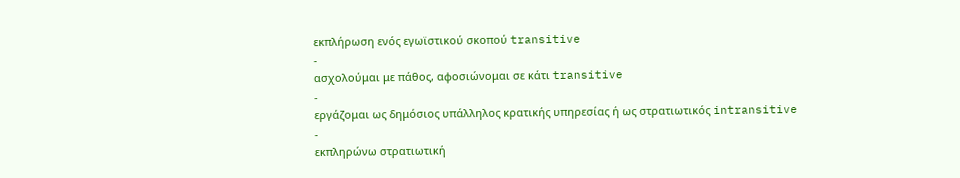εκπλήρωση ενός εγωϊστικού σκοπού transitive
-
ασχολούμαι με πάθος, αφοσιώνομαι σε κάτι transitive
-
εργάζομαι ως δημόσιος υπάλληλος κρατικής υπηρεσίας ή ως στρατιωτικός intransitive
-
εκπληρώνω στρατιωτική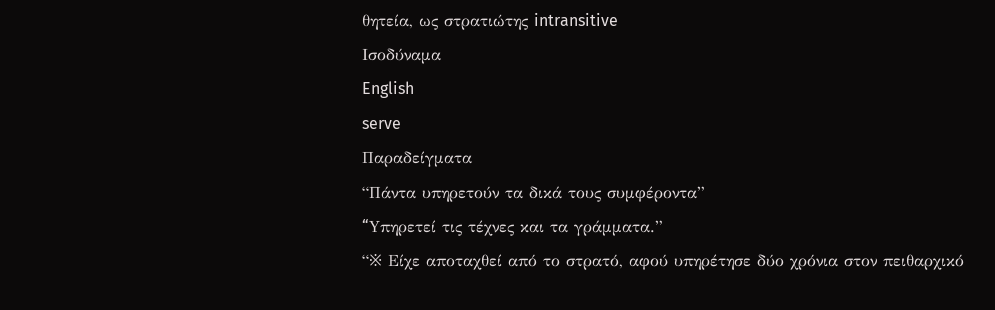θητεία, ως στρατιώτης intransitive
Ισοδύναμα
English
serve
Παραδείγματα
“Πάντα υπηρετούν τα δικά τους συμφέροντα”
“Yπηρετεί τις τέχνες και τα γράμματα.”
“※ Είχε αποταχθεί από το στρατό, αφού υπηρέτησε δύο χρόνια στον πειθαρχικό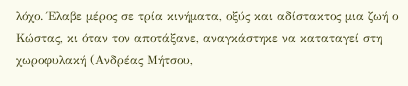λόχο. Έλαβε μέρος σε τρία κινήματα, οξύς και αδίστακτος μια ζωή ο Κώστας, κι όταν τον αποτάξανε, αναγκάστηκε να καταταγεί στη χωροφυλακή (Ανδρέας Μήτσου,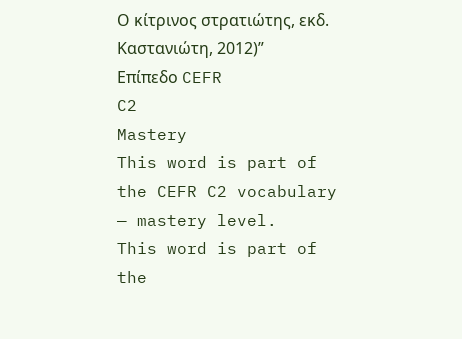Ο κίτρινος στρατιώτης, εκδ. Καστανιώτη, 2012)”
Επίπεδο CEFR
C2
Mastery
This word is part of the CEFR C2 vocabulary — mastery level.
This word is part of the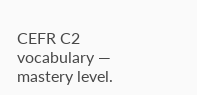CEFR C2 vocabulary — mastery level.